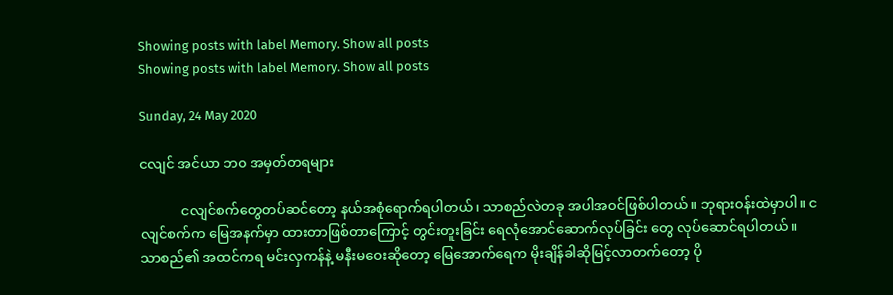Showing posts with label Memory. Show all posts
Showing posts with label Memory. Show all posts

Sunday, 24 May 2020

ငလျင် အင်ယာ ဘ၀ အမှတ်တရများ

            ငလျင်စက်တွေတပ်ဆင်တော့ နယ်အစုံရောက်ရပါတယ်၊ သာစည်လဲတခု အပါအဝင်ဖြစ်ပါတယ်။ ဘုရားဝန်းထဲမှာပါ။ ငလျင်စက်က မြေအနက်မှာ ထားတာဖြစ်တာကြောင့် တွင်းတူးခြင်း ရေလုံအောင်ဆောက်လုပ်ခြင်း တွေ လုပ်ဆောင်ရပါတယ်။ သာစည်၏ အထင်ကရ မင်းလှကန်နဲ့ မနီးမဝေးဆိုတော့ မြေအောက်ရေက မိုးချိန်ခါဆိုမြင့်လာတက်တော့ ပို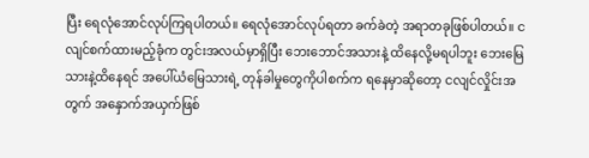ပြီး ရေလုံအောင်လုပ်ကြရပါတယ်။ ရေလုံအောင်လုပ်ရတာ ခက်ခဲတဲ့ အရာတခုဖြစ်ပါတယ်။ ငလျင်စက်ထားမည့်ခုံက တွင်းအလယ်မှာရှိပြီး ဘေးဘောင်အသားနဲ့ ထိနေလို့မရပါဘူး ဘေးမြေသားနဲ့ထိနေရင် အပေါ်ယံမြေသားရဲ့ တုန်ခါမှုတွေကိုပါစက်က ရနေမှာဆိုတော့ ငလျင်လှိုင်းအတွက် အနှောက်အယှက်ဖြစ်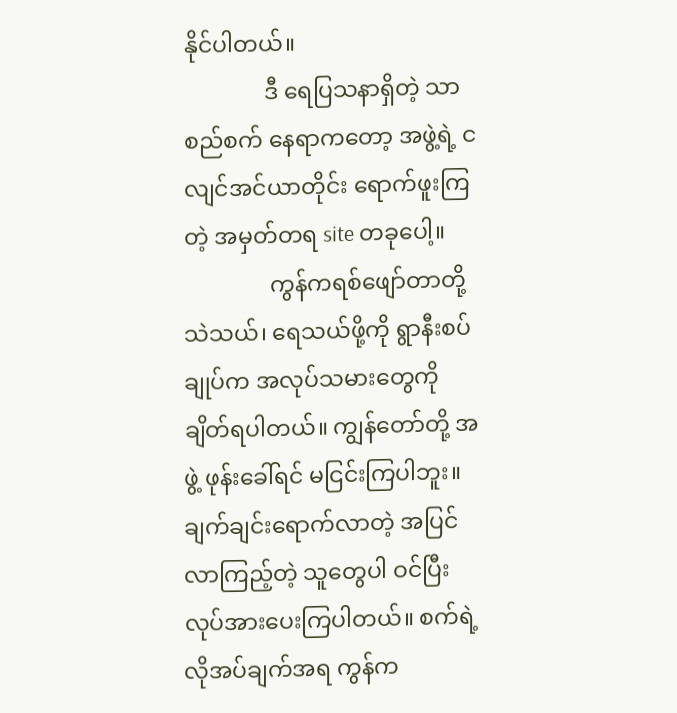နိုင်ပါတယ်။
              ဒီ ရေပြသနာရှိတဲ့ သာစည်စက် နေရာကတော့ အဖွဲ့ရဲ့ ငလျင်အင်ယာတိုင်း ရောက်ဖူးကြတဲ့ အမှတ်တရ site တခုပေါ့။
               ကွန်ကရစ်ဖျော်တာတို့ သဲသယ်၊ ရေသယ်ဖို့ကို ရွာနီးစပ်ချုပ်က အလုပ်သမားတွေကို ချိတ်ရပါတယ်။ ကျွန်တော်တို့ အဖွဲ့ ဖုန်းခေါ်ရင် မငြင်းကြပါဘူး။ ချက်ချင်းရောက်လာတဲ့ အပြင် လာကြည့်တဲ့ သူတွေပါ ဝင်ပြီး လုပ်အားပေးကြပါတယ်။ စက်ရဲ့ လိုအပ်ချက်အရ ကွန်က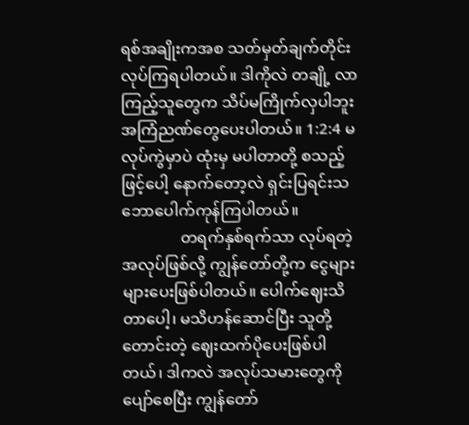ရစ်အချိုးကအစ သတ်မှတ်ချက်တိုင်းလုပ်ကြရပါတယ်။ ဒါကိုလဲ တချို့ လာကြည့်သူတွေက သိပ်မကြိုက်လှပါဘူး အကြံညဏ်တွေပေးပါတယ်။ 1:2:4 မလုပ်ကွဲမှာပဲ ထုံးမှ မပါတာတို့ စသည့်ဖြင့်ပေါ့ နောက်တော့လဲ ရှင်းပြရင်းသဘောပေါက်ကုန်ကြပါတယ်။
               တရက်နှစ်ရက်သာ လုပ်ရတဲ့အလုပ်ဖြစ်လို့ ကျွန်တော်တို့က ငွေများများပေးဖြစ်ပါတယ်။ ပေါက်ဈေးသိတာပေါ့၊ မသိဟန်ဆောင်ပြီး သူတို့တောင်းတဲ့ ဈေးထက်ပိုပေးဖြစ်ပါတယ်၊ ဒါကလဲ အလုပ်သမားတွေကိုပျော်စေပြီး ကျွန်တော်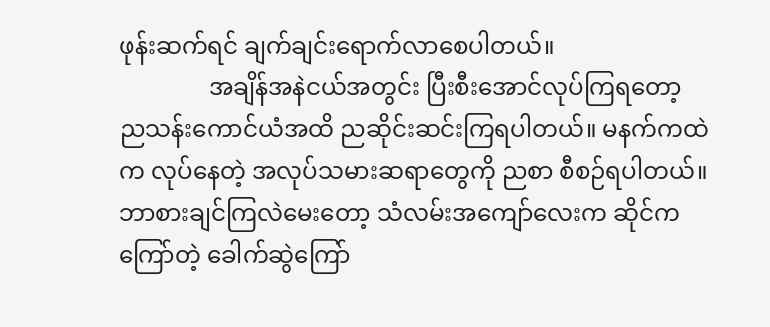ဖုန်းဆက်ရင် ချက်ချင်းရောက်လာစေပါတယ်။
               အချိန်အနဲငယ်အတွင်း ပြီးစီးအောင်လုပ်ကြရတော့ ညသန်းကောင်ယံအထိ ညဆိုင်းဆင်းကြရပါတယ်။ မနက်ကထဲက လုပ်နေတဲ့ အလုပ်သမားဆရာတွေကို ညစာ စီစဉ်ရပါတယ်။ ဘာစားချင်ကြလဲမေးတော့ သံလမ်းအကျော်လေးက ဆိုင်ကကြော်တဲ့ ခေါက်ဆွဲကြော်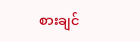စားချင်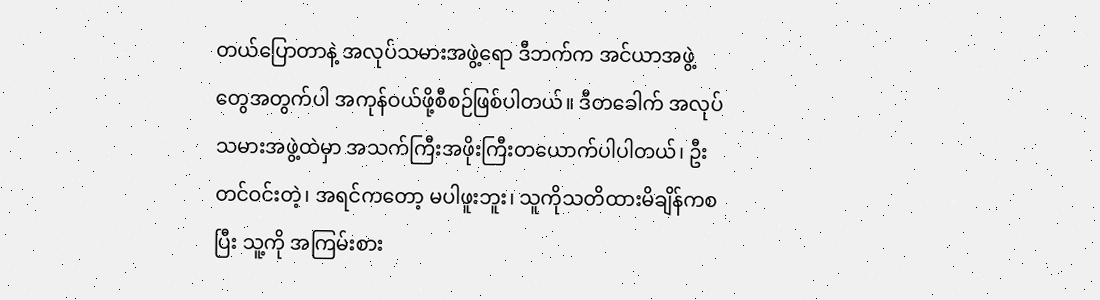တယ်ပြောတာနဲ့ အလုပ်သမားအဖွဲ့ရော ဒီဘက်က အင်ယာအဖွဲ့တွေအတွက်ပါ အကုန်ဝယ်ဖို့စီစဉ်ဖြစ်ပါတယ်။ ဒီတခေါက် အလုပ်သမားအဖွဲ့ထဲမှာ အသက်ကြီးအဖိုးကြီးတယောက်ပါပါတယ်၊ ဦးတင်ဝင်းတဲ့၊ အရင်ကတော့ မပါဖူးဘူး၊ သူကိုသတိထားမိချိန်ကစပြီး သူ့ကို အကြမ်းစား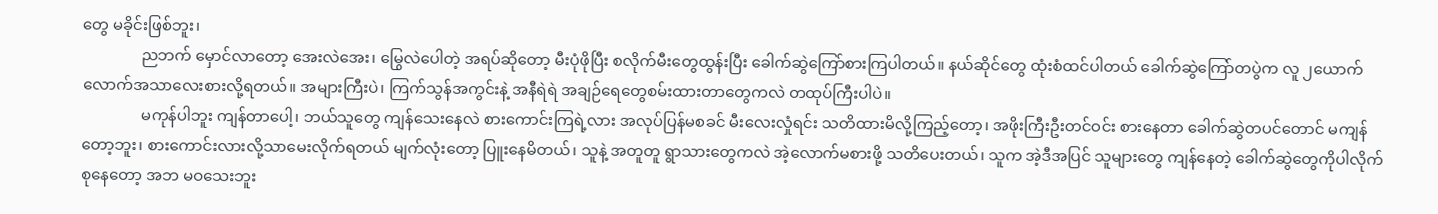တွေ မခိုင်းဖြစ်ဘူး၊
               ညဘက် မှောင်လာတော့ အေးလဲအေး၊ မြွေလဲပေါတဲ့ အရပ်ဆိုတော့ မီးပုံဖိုပြီး စလိုက်မီးတွေထွန်းပြီး ခေါက်ဆွဲကြော်စားကြပါတယ်။ နယ်ဆိုင်တွေ ထုံးစံထင်ပါတယ် ခေါက်ဆွဲကြော်တပွဲက လူ ၂ယောက်လောက်အသာလေးစားလို့ရတယ်။ အများကြီးပဲ၊ ကြက်သွန်အကွင်းနဲ့ အနီရဲရဲ အချဉ်ရေတွေစမ်းထားတာတွေကလဲ တထုပ်ကြီးပါပဲ။
               မကုန်ပါဘူး ကျန်တာပေါ့၊ ဘယ်သူတွေ ကျန်သေးနေလဲ စားကောင်းကြရဲ့လား အလုပ်ပြန်မစခင် မီးလေးလှုံရင်း သတိထားမိလို့ကြည့်တော့၊ အဖိုးကြီးဦးတင်ဝင်း စားနေတာ ခေါက်ဆွဲတပင်တောင် မကျန်တော့ဘူး၊ စားကောင်းလားလို့သာမေးလိုက်ရတယ် မျက်လုံးတော့ ပြူးနေမိတယ်၊ သူနဲ့ အတူတူ ရွာသားတွေကလဲ အဲ့လောက်မစားဖို့ သတိပေးတယ်၊ သူက အဲ့ဒီအပြင် သူများတွေ ကျန်နေတဲ့ ခေါက်ဆွဲတွေကိုပါလိုက် စုနေတော့ အဘ မဝသေးဘူး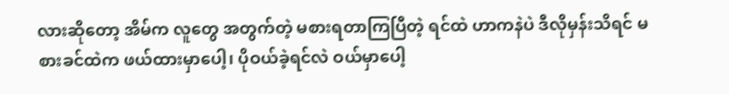လားဆိုတော့ အိမ်က လူတွေ အတွက်တဲ့ မစားရတာကြပြီတဲ့ ရင်ထဲ ဟာကနဲပဲ ဒီလိုမှန်းသိရင် မစားခင်ထဲက ဖယ်ထားမှာပေါ့၊ ပိုဝယ်ခဲ့ရင်လဲ ဝယ်မှာပေါ့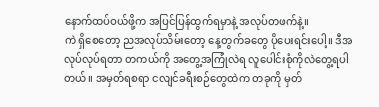နောက်ထပ်ဝယ်ဖို့က အပြင်ပြန်ထွက်ရမှာနဲ့ အလုပ်တဖက်နဲ့။
ကဲ ရှိစေတော့ ညအလုပ်သိမ်းတော့ နေ့တွက်ခတွေ ပိုပေးရင်းပေါ့။ ဒီအလုပ်လုပ်ရတာ တကယ်ကို အတွေ့အကြုံလဲရ လူပေါင်းစုံကိုလဲတွေ့ရပါတယ်။ အမှတ်ရစရာ ငလျင်ခရီးစဉ်တွေထဲက တခုကို မှတ်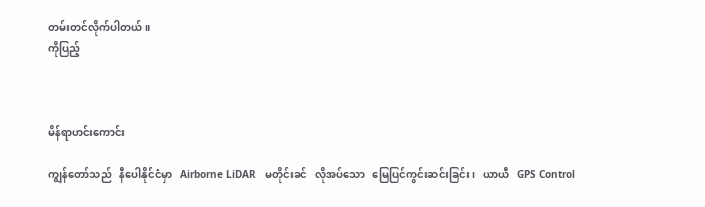တမ်းတင်လိုက်ပါတယ်။
ကိုပြည့်



မိန်ရာဟင်းကောင်း

ကျွန်တော်သည်   နီပေါနိုင်ငံမှာ   Airborne LiDAR   မတိုင်းခင်   လိုအပ်သော   မြေပြင်ကွင်းဆင်းခြင်း၊   ယာယီ   GPS Control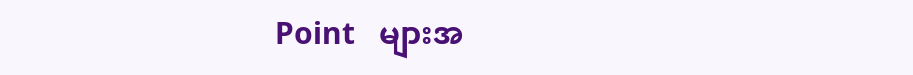Point   များအ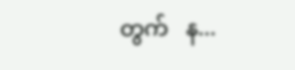တွက်   န...